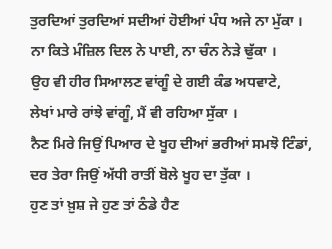ਤੁਰਦਿਆਂ ਤੁਰਦਿਆਂ ਸਦੀਆਂ ਹੋਈਆਂ ਪੰਧ ਅਜੇ ਨਾ ਮੁੱਕਾ ।
ਨਾ ਕਿਤੇ ਮੰਜ਼ਿਲ ਦਿਲ ਨੇ ਪਾਈ, ਨਾ ਚੰਨ ਨੇੜੇ ਢੁੱਕਾ ।
ਉਹ ਵੀ ਹੀਰ ਸਿਆਲਣ ਵਾਂਗੂੰ ਦੇ ਗਈ ਕੰਡ ਅਧਵਾਟੇ,
ਲੇਖਾਂ ਮਾਰੇ ਰਾਂਝੇ ਵਾਂਗੂੰ, ਮੈਂ ਵੀ ਰਹਿਆ ਸੁੱਕਾ ।
ਨੈਣ ਮਿਰੇ ਜਿਉਂ ਪਿਆਰ ਦੇ ਖੂਹ ਦੀਆਂ ਭਰੀਆਂ ਸਮਝੋ ਟਿੰਡਾਂ,
ਦਰ ਤੇਰਾ ਜਿਉਂ ਅੱਧੀ ਰਾਤੀਂ ਬੋਲੇ ਖੂਹ ਦਾ ਤੁੱਕਾ ।
ਹੁਣ ਤਾਂ ਖ਼ੁਸ਼ ਜੇ ਹੁਣ ਤਾਂ ਠੰਡੇ ਹੈਣ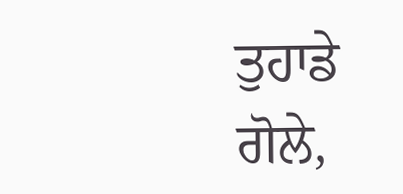ਤੁਹਾਡੇ ਗੋਲੇ,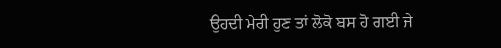ਉਹਦੀ ਮੇਰੀ ਹੁਣ ਤਾਂ ਲੋਕੋ ਬਸ ਹੋ ਗਈ ਜੇ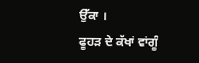ਉੱਕਾ ।
ਫੂਹੜ ਦੇ ਕੱਖਾਂ ਵਾਂਗੂੰ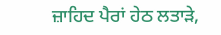ਜ਼ਾਹਿਦ ਪੈਰਾਂ ਹੇਠ ਲਤਾੜੇ,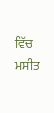ਵਿੱਚ ਮਸੀਤ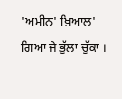'ਅਮੀਨ' ਖ਼ਿਆਲ' ਗਿਆ ਜੇ ਭੁੱਲਾ ਚੁੱਕਾ ।